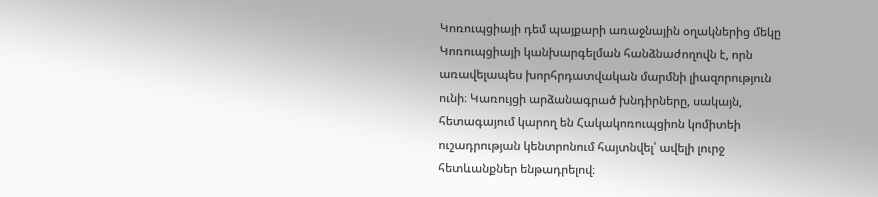Կոռուպցիայի դեմ պայքարի առաջնային օղակներից մեկը Կոռուպցիայի կանխարգելման հանձնաժողովն է, որն առավելապես խորհրդատվական մարմնի լիազորություն ունի։ Կառույցի արձանագրած խնդիրները, սակայն, հետագայում կարող են Հակակոռուպցիոն կոմիտեի ուշադրության կենտրոնում հայտնվել՝ ավելի լուրջ հետևանքներ ենթադրելով։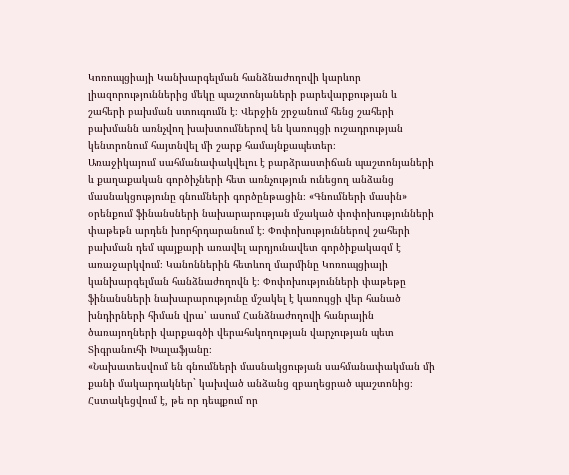Կոռուպցիայի Կանխարգելման հանձնաժողովի կարևոր լիազորություններից մեկը պաշտոնյաների բարեվարքության և շահերի բախման ստուգումն է։ Վերջին շրջանում հենց շահերի բախմանն առնչվող խախտումներով են կառույցի ուշադրության կենտրոնում հայտնվել մի շարք համայնքապետեր։
Առաջիկայում սահմանափակվելու է բարձրաստիճան պաշտոնյաների և քաղաքական գործիչների հետ առնչություն ունեցող անձանց մասնակցությունը գնումների գործընթացին։ «Գնումների մասին» օրենքում ֆինանսների նախարարության մշակած փոփոխությունների փաթեթն արդեն խորհրդարանում է։ Փոփոխություններով շահերի բախման դեմ պայքարի առավել արդյունավետ գործիքակազմ է առաջարկվում։ Կանոններին հետևող մարմինը Կոռուպցիայի կանխարգելման հանձնաժողովն է։ Փոփոխությունների փաթեթը ֆինանսների նախարարությունը մշակել է կառույցի վեր հանած խնդիրների հիման վրա՝ ասում Հանձնաժողովի հանրային ծառայողների վարքագծի վերահսկողության վարչության պետ Տիգրանուհի Խալաֆյանը։
«Նախատեսվում են գնումների մասնակցության սահմանափակման մի քանի մակարդակներ` կախված անձանց զբաղեցրած պաշտոնից։ Հստակեցվում է, թե որ դեպքում որ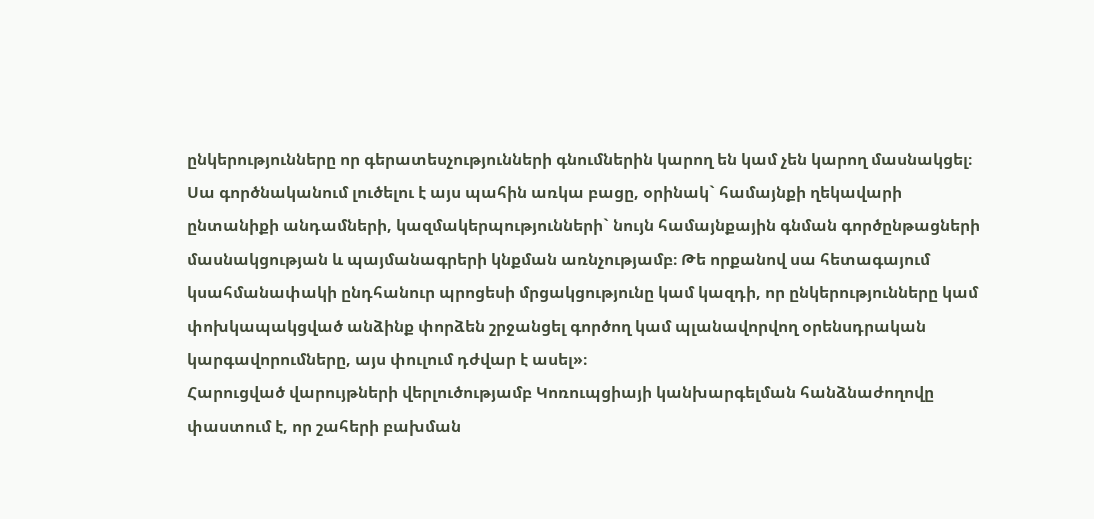ընկերությունները որ գերատեսչությունների գնումներին կարող են կամ չեն կարող մասնակցել։ Սա գործնականում լուծելու է այս պահին առկա բացը, օրինակ` համայնքի ղեկավարի ընտանիքի անդամների, կազմակերպությունների` նույն համայնքային գնման գործընթացների մասնակցության և պայմանագրերի կնքման առնչությամբ։ Թե որքանով սա հետագայում կսահմանափակի ընդհանուր պրոցեսի մրցակցությունը կամ կազդի, որ ընկերությունները կամ փոխկապակցված անձինք փորձեն շրջանցել գործող կամ պլանավորվող օրենսդրական կարգավորումները, այս փուլում դժվար է ասել»։
Հարուցված վարույթների վերլուծությամբ Կոռուպցիայի կանխարգելման հանձնաժողովը փաստում է, որ շահերի բախման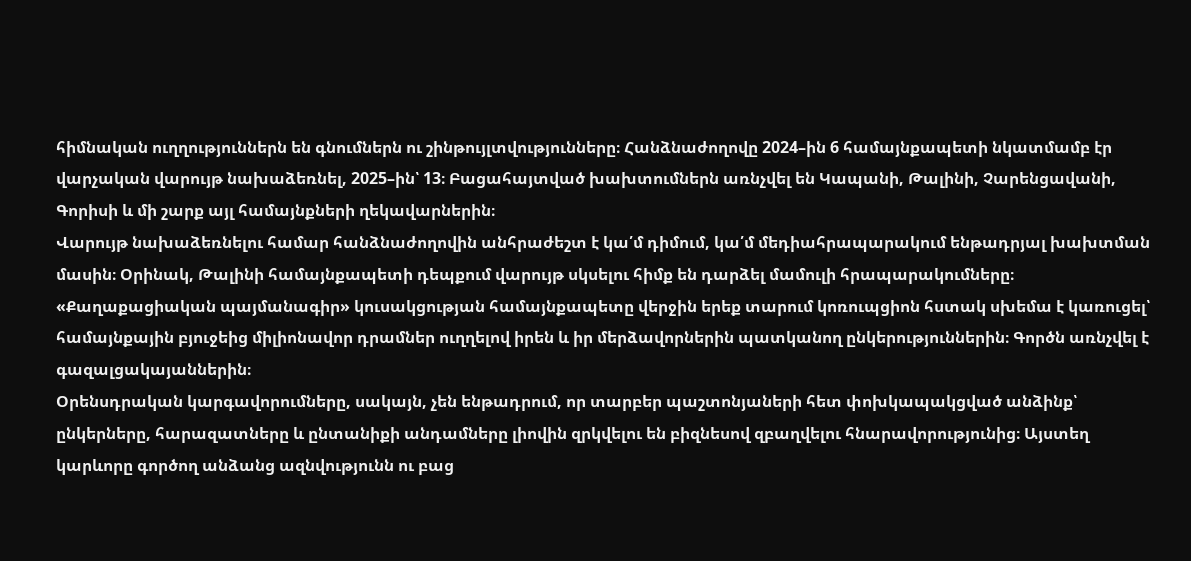հիմնական ուղղություններն են գնումներն ու շինթույլտվությունները։ Հանձնաժողովը 2024–ին 6 համայնքապետի նկատմամբ էր վարչական վարույթ նախաձեռնել, 2025–ին՝ 13։ Բացահայտված խախտումներն առնչվել են Կապանի, Թալինի, Չարենցավանի, Գորիսի և մի շարք այլ համայնքների ղեկավարներին։
Վարույթ նախաձեռնելու համար հանձնաժողովին անհրաժեշտ է կա՛մ դիմում, կա՛մ մեդիահրապարակում ենթադրյալ խախտման մասին։ Օրինակ, Թալինի համայնքապետի դեպքում վարույթ սկսելու հիմք են դարձել մամուլի հրապարակումները։ «Քաղաքացիական պայմանագիր» կուսակցության համայնքապետը վերջին երեք տարում կոռուպցիոն հստակ սխեմա է կառուցել՝ համայնքային բյուջեից միլիոնավոր դրամներ ուղղելով իրեն և իր մերձավորներին պատկանող ընկերություններին։ Գործն առնչվել է գազալցակայաններին։
Օրենսդրական կարգավորումները, սակայն, չեն ենթադրում, որ տարբեր պաշտոնյաների հետ փոխկապակցված անձինք՝ ընկերները, հարազատները և ընտանիքի անդամները լիովին զրկվելու են բիզնեսով զբաղվելու հնարավորությունից։ Այստեղ կարևորը գործող անձանց ազնվությունն ու բաց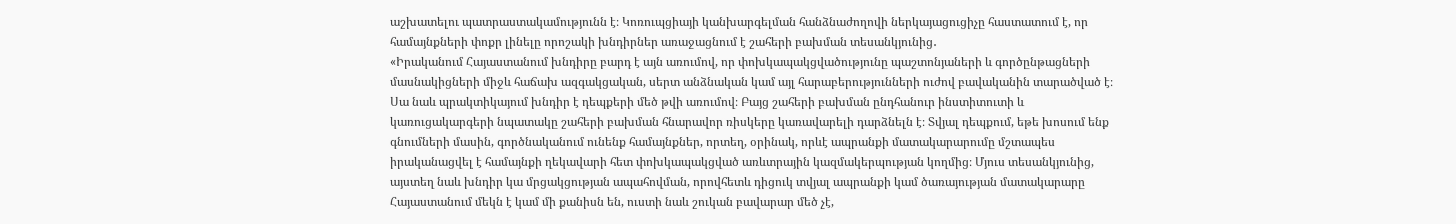աշխատելու պատրաստակամությունն է։ Կոռուպցիայի կանխարգելման հանձնաժողովի ներկայացուցիչը հաստատում է, որ համայնքների փոքր լինելը որոշակի խնդիրներ առաջացնում է շահերի բախման տեսանկյունից․
«Իրականում Հայաստանում խնդիրը բարդ է այն առումով, որ փոխկապակցվածությունը պաշտոնյաների և գործընթացների մասնակիցների միջև հաճախ ազգակցական, սերտ անձնական կամ այլ հարաբերությունների ուժով բավականին տարածված է։ Սա նաև պրակտիկայում խնդիր է դեպքերի մեծ թվի առումով։ Բայց շահերի բախման ընդհանուր ինստիտուտի և կառուցակարգերի նպատակը շահերի բախման հնարավոր ռիսկերը կառավարելի դարձնելն է։ Տվյալ դեպքում, եթե խոսում ենք գնումների մասին, գործնականում ունենք համայնքներ, որտեղ, օրինակ, որևէ ապրանքի մատակարարումը մշտապես իրականացվել է համայնքի ղեկավարի հետ փոխկապակցված առևտրային կազմակերպության կողմից։ Մյուս տեսանկյունից, այստեղ նաև խնդիր կա մրցակցության ապահովման, որովհետև դիցուկ տվյալ ապրանքի կամ ծառայության մատակարարը Հայաստանում մեկն է կամ մի քանիսն են, ուստի նաև շուկան բավարար մեծ չէ,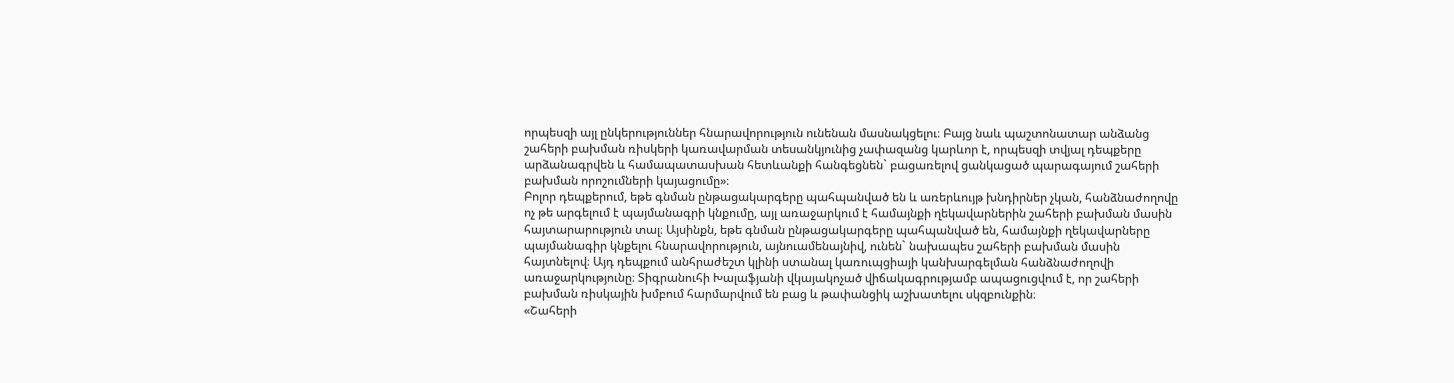որպեսզի այլ ընկերություններ հնարավորություն ունենան մասնակցելու։ Բայց նաև պաշտոնատար անձանց շահերի բախման ռիսկերի կառավարման տեսանկյունից չափազանց կարևոր է, որպեսզի տվյալ դեպքերը արձանագրվեն և համապատասխան հետևանքի հանգեցնեն` բացառելով ցանկացած պարագայում շահերի բախման որոշումների կայացումը»։
Բոլոր դեպքերում, եթե գնման ընթացակարգերը պահպանված են և առերևույթ խնդիրներ չկան, հանձնաժողովը ոչ թե արգելում է պայմանագրի կնքումը, այլ առաջարկում է համայնքի ղեկավարներին շահերի բախման մասին հայտարարություն տալ։ Այսինքն, եթե գնման ընթացակարգերը պահպանված են, համայնքի ղեկավարները պայմանագիր կնքելու հնարավորություն, այնուամենայնիվ, ունեն` նախապես շահերի բախման մասին հայտնելով։ Այդ դեպքում անհրաժեշտ կլինի ստանալ կառուպցիայի կանխարգելման հանձնաժողովի առաջարկությունը։ Տիգրանուհի Խալաֆյանի վկայակոչած վիճակագրությամբ ապացուցվում է, որ շահերի բախման ռիսկային խմբում հարմարվում են բաց և թափանցիկ աշխատելու սկզբունքին։
«Շահերի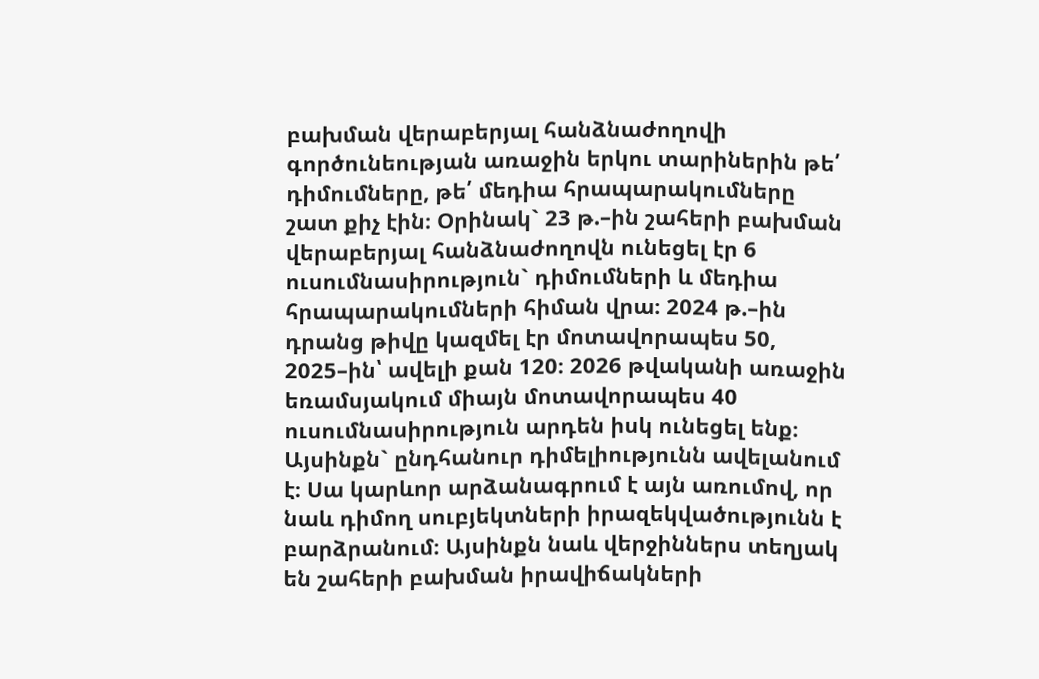բախման վերաբերյալ հանձնաժողովի գործունեության առաջին երկու տարիներին թե՛ դիմումները, թե՛ մեդիա հրապարակումները շատ քիչ էին։ Օրինակ` 23 թ.–ին շահերի բախման վերաբերյալ հանձնաժողովն ունեցել էր 6 ուսումնասիրություն` դիմումների և մեդիա հրապարակումների հիման վրա։ 2024 թ.–ին դրանց թիվը կազմել էր մոտավորապես 50, 2025–ին՝ ավելի քան 120։ 2026 թվականի առաջին եռամսյակում միայն մոտավորապես 40 ուսումնասիրություն արդեն իսկ ունեցել ենք։ Այսինքն` ընդհանուր դիմելիությունն ավելանում է։ Սա կարևոր արձանագրում է այն առումով, որ նաև դիմող սուբյեկտների իրազեկվածությունն է բարձրանում։ Այսինքն նաև վերջիններս տեղյակ են շահերի բախման իրավիճակների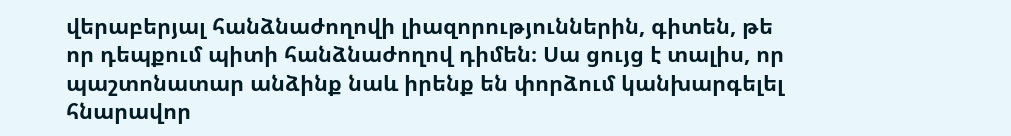վերաբերյալ հանձնաժողովի լիազորություններին, գիտեն, թե որ դեպքում պիտի հանձնաժողով դիմեն։ Սա ցույց է տալիս, որ պաշտոնատար անձինք նաև իրենք են փորձում կանխարգելել հնարավոր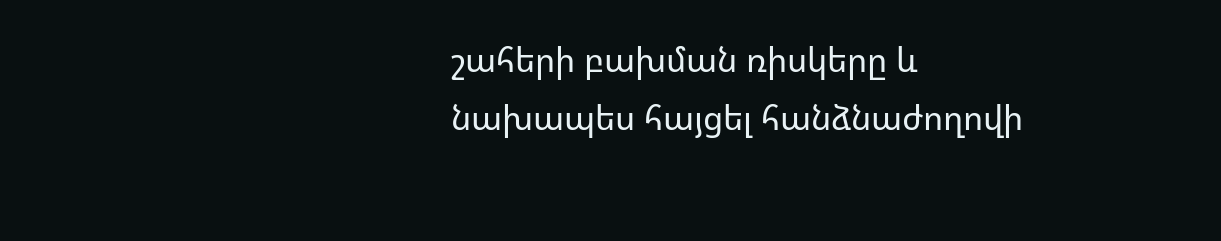շահերի բախման ռիսկերը և նախապես հայցել հանձնաժողովի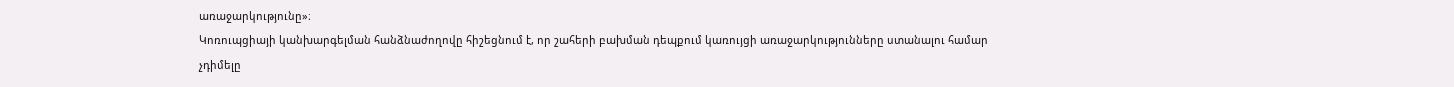առաջարկությունը»։
Կոռուպցիայի կանխարգելման հանձնաժողովը հիշեցնում է, որ շահերի բախման դեպքում կառույցի առաջարկությունները ստանալու համար չդիմելը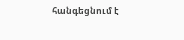հանգեցնում է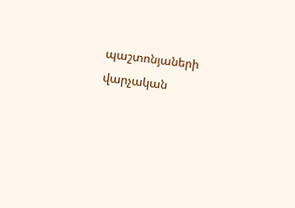պաշտոնյաների վարչական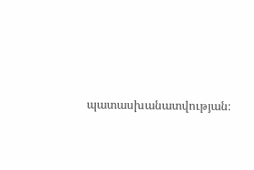պատասխանատվության։